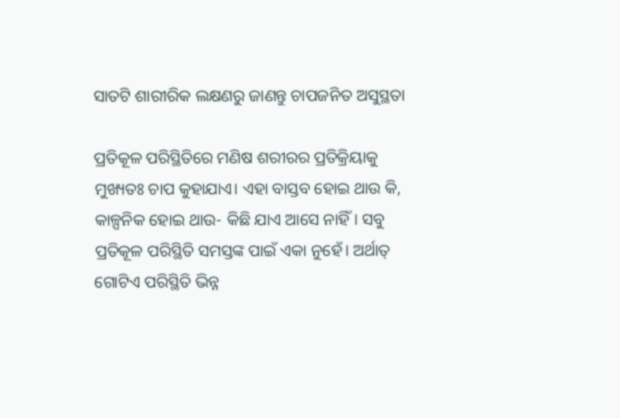ସାତଟି ଶାରୀରିକ ଲକ୍ଷଣରୁ ଜାଣନ୍ତୁ ଚାପଜନିତ ଅସୁସ୍ଥତା

ପ୍ରତିକୂଳ ପରିସ୍ଥିତିରେ ମଣିଷ ଶରୀରର ପ୍ରତିକ୍ରିୟାକୁ ମୁଖ୍ୟତଃ ଚାପ କୁହାଯାଏ। ଏହା ବାସ୍ତବ ହୋଇ ଥାଉ କି, କାଳ୍ପନିକ ହୋଇ ଥାଉ- କିଛି ଯାଏ ଆସେ ନାହିଁ। ସବୁ ପ୍ରତିକୂଳ ପରିସ୍ଥିତି ସମସ୍ତଙ୍କ ପାଇଁ ଏକା ନୁହେଁ। ଅର୍ଥାତ୍‌ ଗୋଟିଏ ପରିସ୍ଥିତି ଭିନ୍ନ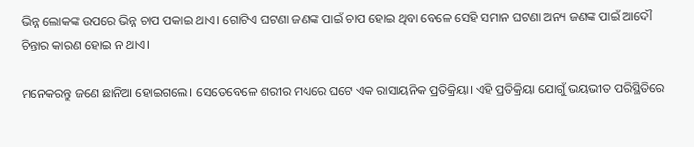ଭିନ୍ନ ଲୋକଙ୍କ ଉପରେ ଭିନ୍ନ ଚାପ ପକାଇ ଥାଏ। ଗୋଟିଏ ଘଟଣା ଜଣଙ୍କ ପାଇଁ ଚାପ ହୋଇ ଥିବା ବେଳେ ସେହି ସମାନ ଘଟଣା ଅନ୍ୟ ଜଣଙ୍କ ପାଇଁ ଆଦୌ ଚିନ୍ତାର କାରଣ ହୋଇ ନ ଥାଏ।

ମନେକରନ୍ତୁ ଜଣେ ଛାନିଆ ହୋଇଗଲେ। ସେତେବେଳେ ଶରୀର ମଧ୍ୟରେ ଘଟେ ଏକ ରାସାୟନିକ ପ୍ରତିକ୍ରିୟା। ଏହି ପ୍ରତିକ୍ରିୟା ଯୋଗୁଁ ଭୟଭୀତ ପରିସ୍ଥିତିରେ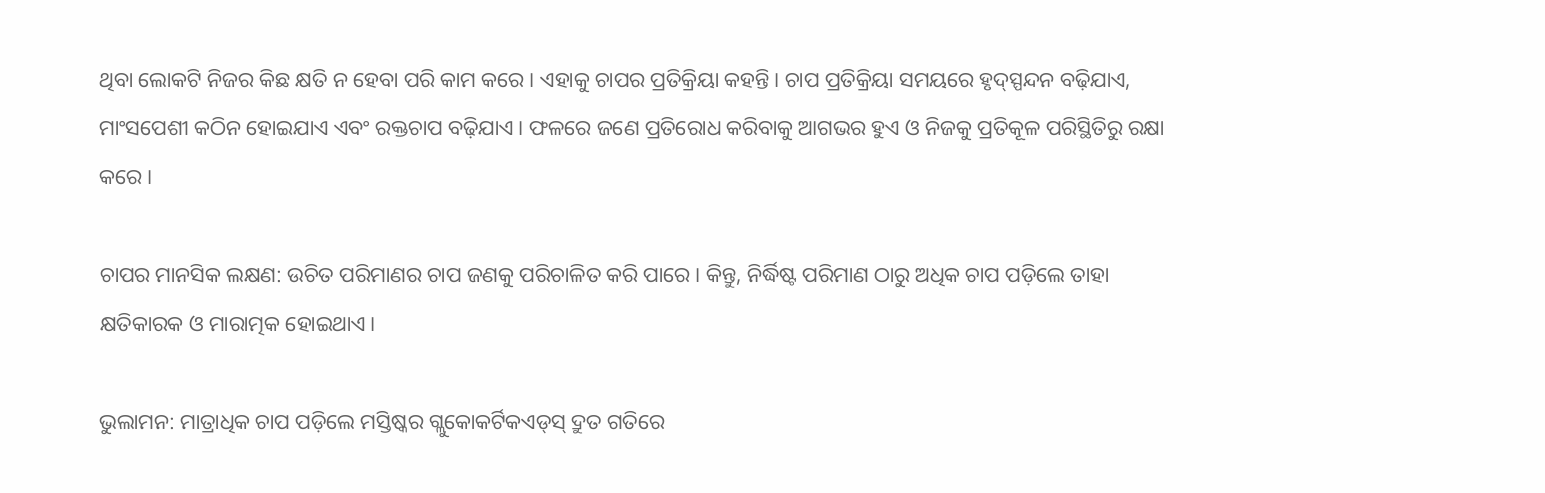ଥିବା ଲୋକଟି ନିଜର କିଛ କ୍ଷତି ନ ହେବା ପରି କାମ କରେ। ଏହାକୁ ଚାପର ପ୍ରତିକ୍ରିୟା କହନ୍ତି। ଚାପ ପ୍ରତିକ୍ରିୟା ସମୟରେ ହୃଦ୍‌ସ୍ପନ୍ଦନ ବଢ଼ିଯାଏ, ମାଂସପେଶୀ କଠିନ ହୋଇଯାଏ ଏବଂ ରକ୍ତଚାପ ବଢ଼ିଯାଏ। ଫଳରେ ଜଣେ ପ୍ରତିରୋଧ କରିବାକୁ ଆଗଭର ହୁଏ ଓ ନିଜକୁ ପ୍ରତିକୂଳ ପରିସ୍ଥିତିରୁ ରକ୍ଷା କରେ।

ଚାପର ମାନସିକ ଲକ୍ଷଣ: ଉଚିତ ପରିମାଣର ଚାପ ଜଣକୁ ପରିଚାଳିତ କରି ପାରେ। କିନ୍ତୁ, ନିର୍ଦ୍ଧିଷ୍ଟ ପରିମାଣ ଠାରୁ ଅଧିକ ଚାପ ପଡ଼ିଲେ ତାହା କ୍ଷତିକାରକ ଓ ମାରାତ୍ମକ ହୋଇଥାଏ।

ଭୁଲାମନ: ମାତ୍ରାଧିକ ଚାପ ପଡ଼ିଲେ ମସ୍ତିଷ୍କର ଗ୍ଲୁକୋକର୍ଟିକଏଡ୍‌ସ୍‌ ଦ୍ରୁତ ଗତିରେ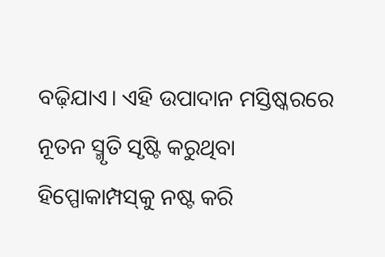ବଢ଼ିଯାଏ। ଏହି ଉପାଦାନ ମସ୍ତିଷ୍କରରେ ନୂତନ ସ୍ମୃତି ସୃଷ୍ଟି କରୁଥିବା ହିପ୍ପୋକାମ୍ପସ୍‌କୁ ନଷ୍ଟ କରି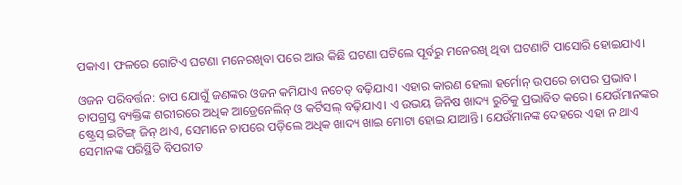ପକାଏ। ଫଳରେ ଗୋଟିଏ ଘଟଣା ମନେରଖିବା ପରେ ଆଉ କିଛି ଘଟଣା ଘଟିଲେ ପୂର୍ବରୁ ମନେରଖି ଥିବା ଘଟଣାଟି ପାସୋରି ହୋଇଯାଏ।

ଓଜନ ପରିବର୍ତ୍ତନ: ଚାପ ଯୋଗୁଁ ଜଣଙ୍କର ଓଜନ କମିଯାଏ ନଚେତ୍‌ ବଢ଼ିଯାଏ। ଏହାର କାରଣ ହେଲା ହର୍ମୋନ୍‌ ଉପରେ ଚାପର ପ୍ରଭାବ। ଚାପଗ୍ରସ୍ତ ବ୍ୟକ୍ତିଙ୍କ ଶରୀରରେ ଅଧିକ ଆଡ୍ରେନେଲିନ୍‌ ଓ କର୍ଟିସଲ୍‌ ବଢ଼ିଯାଏ। ଏ ଉଭୟ ଜିନିଷ ଖାଦ୍ୟ ରୁଚିକୁ ପ୍ରଭାବିତ କରେ। ଯେଉଁମାନଙ୍କର ଷ୍ଟ୍ରେସ୍‌ ଇଟିଙ୍ଗ୍‌ ଜିନ୍‌ ଥାଏ, ସେମାନେ ଚାପରେ ପଡ଼ିଲେ ଅଧିକ ଖାଦ୍ୟ ଖାଇ ମୋଟା ହୋଇ ଯାଆନ୍ତି। ଯେଉଁମାନଙ୍କ ଦେହରେ ଏହା ନ ଥାଏ ସେମାନଙ୍କ ପରିସ୍ଥିତି ବିପରୀତ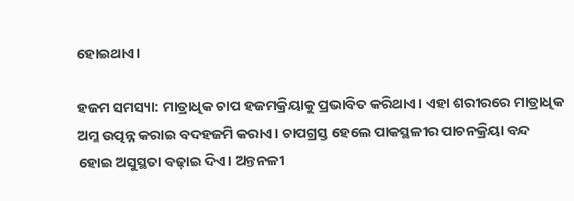ହୋଇଥାଏ।

ହଜମ ସମସ୍ୟା: ମାତ୍ରାଧିକ ଚାପ ହଜମକ୍ରିୟାକୁ ପ୍ରଭାବିତ କରିଥାଏ। ଏହା ଶରୀରରେ ମାତ୍ରାଧିକ ଅମ୍ଳ ଉତ୍ପନ୍ନ କରାଇ ବଦହଜମି କରାଏ। ଚାପଗ୍ରସ୍ତ ହେଲେ ପାକସ୍ଥଳୀର ପାଚନକ୍ରିୟା ବନ୍ଦ ହୋଇ ଅସୁସ୍ଥତା ବଢ଼ାଇ ଦିଏ। ଅନ୍ତନଳୀ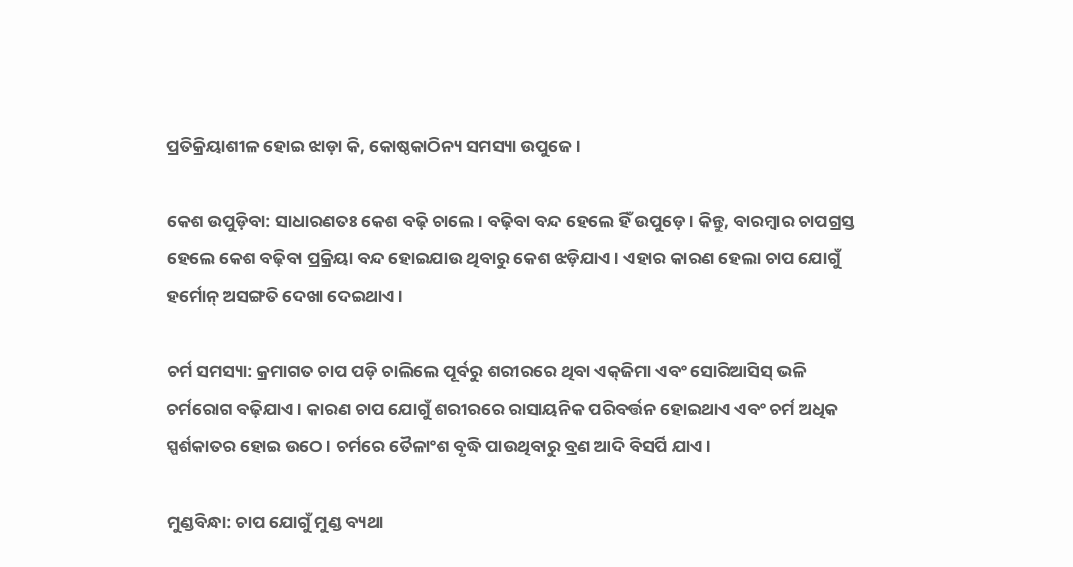ପ୍ରତିକ୍ରିୟାଶୀଳ ହୋଇ ଝାଡ଼ା କି, କୋଷ୍ଠକାଠିନ୍ୟ ସମସ୍ୟା ଉପୁଜେ।

କେଶ ଉପୁଡ଼ିବା: ସାଧାରଣତଃ କେଶ ବଢ଼ି ଚାଲେ। ବଢ଼ିବା ବନ୍ଦ ହେଲେ ହିଁ ଉପୁଡ଼େ। କିନ୍ତୁ, ବାରମ୍ବାର ଚାପଗ୍ରସ୍ତ ହେଲେ କେଶ ବଢ଼ିବା ପ୍ରକ୍ରିୟା ବନ୍ଦ ହୋଇଯାଉ ଥିବାରୁ କେଶ ଝଡ଼ିଯାଏ। ଏହାର କାରଣ ହେଲା ଚାପ ଯୋଗୁଁ ହର୍ମୋନ୍‌ ଅସଙ୍ଗତି ଦେଖା ଦେଇଥାଏ।

ଚର୍ମ ସମସ୍ୟା: କ୍ରମାଗତ ଚାପ ପଡ଼ି ଚାଲିଲେ ପୂର୍ବରୁ ଶରୀରରେ ଥିବା ଏକ୍‌ଜିମା ଏବଂ ସୋରିଆସିସ୍‌ ଭଳି ଚର୍ମରୋଗ ବଢ଼ିଯାଏ। କାରଣ ଚାପ ଯୋଗୁଁ ଶରୀରରେ ରାସାୟନିକ ପରିବର୍ତ୍ତନ ହୋଇଥାଏ ଏବଂ ଚର୍ମ ଅଧିକ ସ୍ପର୍ଶକାତର ହୋଇ ଉଠେ। ଚର୍ମରେ ତୈଳାଂଶ ବୃଦ୍ଧି ପାଉଥିବାରୁ ବ୍ରଣ ଆଦି ବିସର୍ପି ଯାଏ।

ମୁଣ୍ଡବିନ୍ଧା: ଚାପ ଯୋଗୁଁ ମୁଣ୍ଡ ବ୍ୟଥା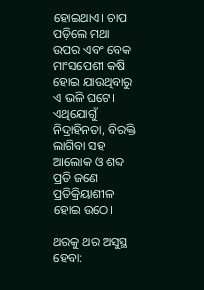ହୋଇଥାଏ। ଚାପ ପଡ଼ିଲେ ମଥା ଉପର ଏବଂ ବେକ ମାଂସପେଶୀ କଷି ହୋଇ ଯାଉଥିବାରୁ ଏ ଭଳି ଘଟେ। ଏଥିଯୋଗୁଁ ନିଦ୍ରାହିନତା, ବିରକ୍ତି ଲାଗିବା ସହ ଆଲୋକ ଓ ଶବ୍ଦ ପ୍ରତି ଜଣେ ପ୍ରତିକ୍ରିୟାଶୀଳ ହୋଇ ଉଠେ।

ଥରକୁ ଥର ଅସୁସ୍ଥ ହେବା: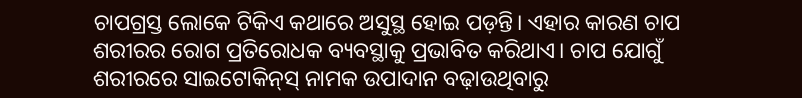ଚାପଗ୍ରସ୍ତ ଲୋକେ ଟିକିଏ କଥାରେ ଅସୁସ୍ଥ ହୋଇ ପଡ଼ନ୍ତି। ଏହାର କାରଣ ଚାପ ଶରୀରର ରୋଗ ପ୍ରତିରୋଧକ ବ୍ୟବସ୍ଥାକୁ ପ୍ରଭାବିତ କରିଥାଏ। ଚାପ ଯୋଗୁଁ ଶରୀରରେ ସାଇଟୋକିନ୍‌ସ୍‌ ନାମକ ଉପାଦାନ ବଢ଼ାଉଥିବାରୁ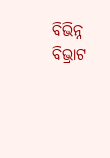ବିଭିନ୍ନ ବିଭ୍ରାଟ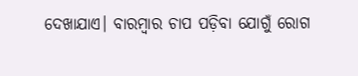ଦେଖାଯାଏ। ବାରମ୍ବାର ଚାପ ପଡ଼ିବା ଯୋଗୁଁ ରୋଗ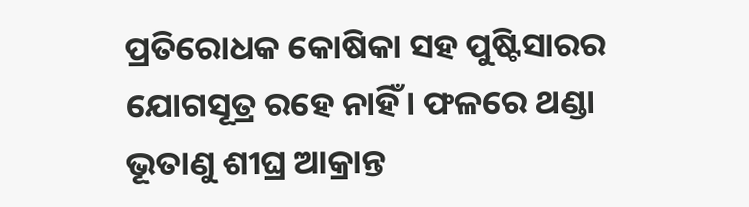ପ୍ରତିରୋଧକ କୋଷିକା ସହ ପୁଷ୍ଟିସାରର ଯୋଗସୂତ୍ର ରହେ ନାହିଁ। ଫଳରେ ଥଣ୍ଡା ଭୂତାଣୁ ଶୀଘ୍ର ଆକ୍ରାନ୍ତ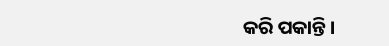କରି ପକାନ୍ତି।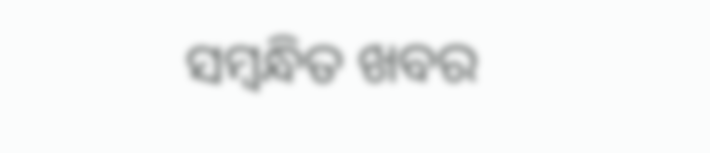ସମ୍ବନ୍ଧିତ ଖବର